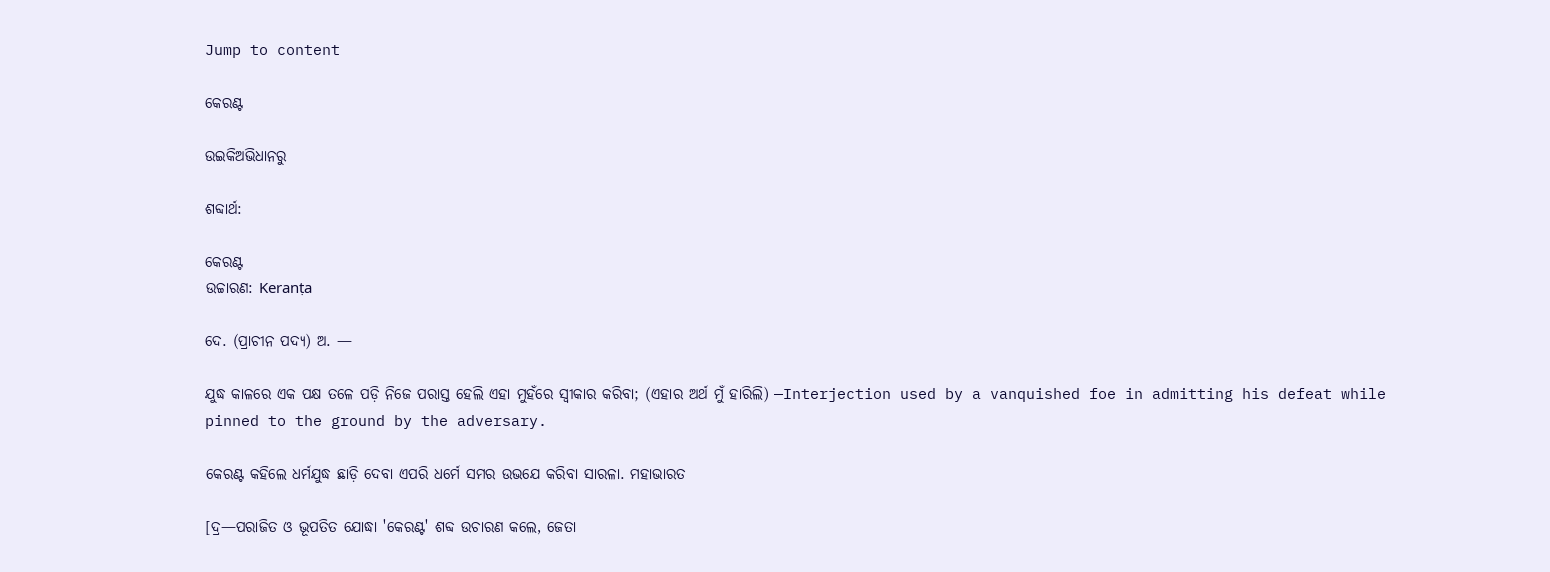Jump to content

କେରଣ୍ଟ

ଉଇକିଅଭିଧାନ‌ରୁ

ଶବ୍ଦାର୍ଥ:

କେରଣ୍ଟ
ଉଚ୍ଚାରଣ: Keranṭa

ଦେ. (ପ୍ରାଚୀନ ପଦ୍ୟ) ଅ. —

ଯୁଦ୍ଧ କାଳରେ ଏକ ପକ୍ଷ ତଳେ ପଡ଼ି ନିଜେ ପରାସ୍ତ ହେଲି ଏହା ମୁହଁରେ ସ୍ବୀକାର କରିବା; (ଏହାର ଅର୍ଥ ମୁଁ ହାରିଲି) —Interjection used by a vanquished foe in admitting his defeat while pinned to the ground by the adversary.

କେରଣ୍ଟ କହିଲେ ଧର୍ମଯୁଦ୍ଧ ଛାଡ଼ି ଦେବା ଏପରି ଧର୍ମେ ସମର ଉଭଯେ କରିବା ସାରଳା. ମହାଭାରତ

[ଦ୍ର—ପରାଜିତ ଓ ଭୂପତିତ ଯୋଦ୍ଧା 'କେରଣ୍ଟ' ଶବ୍ଦ ଉଚାରଣ କଲେ, ଜେତା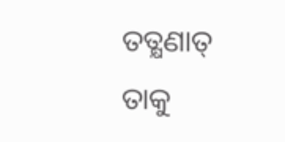ତତ୍କ୍ଷଣାତ୍ ତାକୁ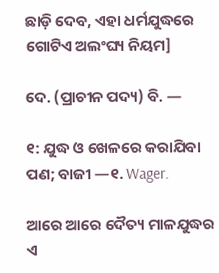ଛାଡ଼ି ଦେବ, ଏହା ଧର୍ମଯୁଦ୍ଧରେ ଗୋଟିଏ ଅଲଂଘ୍ୟ ନିୟମ]

ଦେ. (ପ୍ରାଚୀନ ପଦ୍ୟ) ବି. —

୧: ଯୁଦ୍ଧ ଓ ଖେଳରେ କରାଯିବା ପଣ; ବାଜୀ —୧. Wager.

ଆରେ ଆରେ ଦୈତ୍ୟ ମାଳଯୁଦ୍ଧର ଏ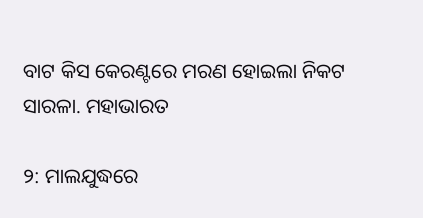ବାଟ କିସ କେରଣ୍ଟରେ ମରଣ ହୋଇଲା ନିକଟ ସାରଳା. ମହାଭାରତ

୨: ମାଲଯୁଦ୍ଧରେ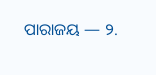ପାରାଜୟ — ୨.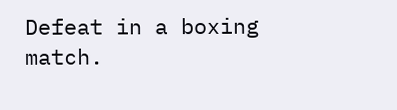Defeat in a boxing match.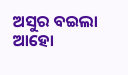ଅସୁର ବଇଲା ଆହୋ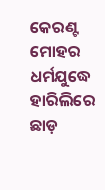କେରଣ୍ଟ ମୋହର ଧର୍ମଯୁଦ୍ଧେ ହାରିଲିରେ ଛାଡ଼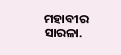ମହାବୀର ସାରଳା.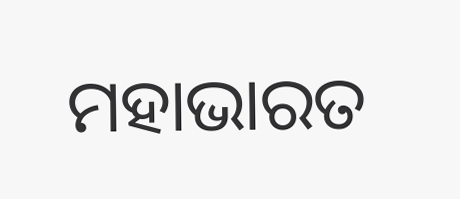ମହାଭାରତ